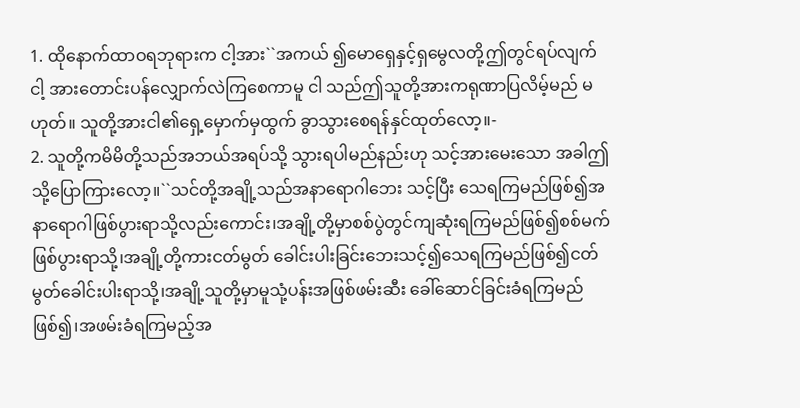1. ထိုနောက်ထာဝရဘုရားက ငါ့အား``အကယ် ၍မောရှေနှင့်ရှမွေလတို့ဤတွင်ရပ်လျက် ငါ့ အားတောင်းပန်လျှောက်လဲကြစေကာမူ ငါ သည်ဤသူတို့အားကရုဏာပြလိမ့်မည် မဟုတ်။ သူတို့အားငါ၏ရှေ့မှောက်မှထွက် ခွာသွားစေရန်နှင်ထုတ်လော့။-
2. သူတို့ကမိမိတို့သည်အဘယ်အရပ်သို့ သွားရပါမည်နည်းဟု သင့်အားမေးသော အခါဤသို့ပြောကြားလော့။``သင်တို့အချို့သည်အနာရောဂါဘေး သင့်ပြီး သေရကြမည်ဖြစ်၍အနာရောဂါဖြစ်ပွားရာသို့လည်းကောင်း၊အချို့တို့မှာစစ်ပွဲတွင်ကျဆုံးရကြမည်ဖြစ်၍စစ်မက်ဖြစ်ပွားရာသို့၊အချို့တို့ကားငတ်မွတ် ခေါင်းပါးခြင်းဘေးသင့်၍သေရကြမည်ဖြစ်၍ငတ်မွတ်ခေါင်းပါးရာသို့၊အချို့သူတို့မှာမူသုံ့ပန်းအဖြစ်ဖမ်းဆီး ခေါ်ဆောင်ခြင်းခံရကြမည်ဖြစ်၍၊အဖမ်းခံရကြမည့်အ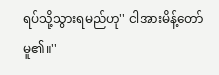ရပ်သို့သွားရမည်ဟု'' ငါအားမိန့်တော်မူ၏။''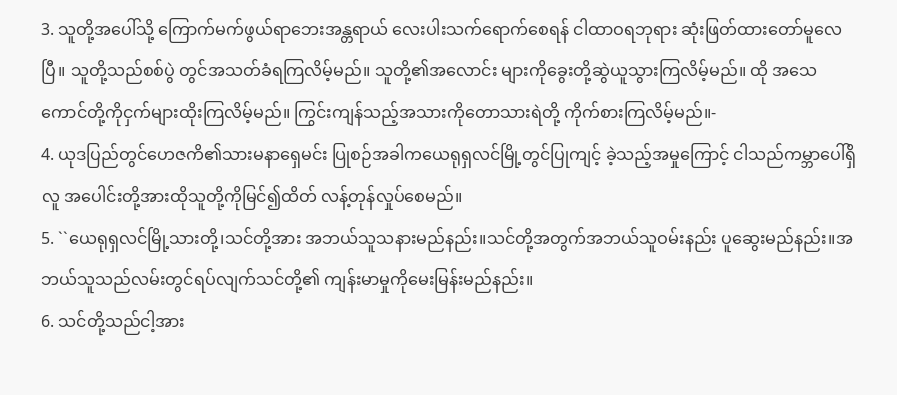3. သူတို့အပေါ်သို့ ကြောက်မက်ဖွယ်ရာဘေးအန္တရာယ် လေးပါးသက်ရောက်စေရန် ငါထာဝရဘုရား ဆုံးဖြတ်ထားတော်မူလေပြီ။ သူတို့သည်စစ်ပွဲ တွင်အသတ်ခံရကြလိမ့်မည်။ သူတို့၏အလောင်း များကိုခွေးတို့ဆွဲယူသွားကြလိမ့်မည်။ ထို အသေကောင်တို့ကိုငှက်များထိုးကြလိမ့်မည်။ ကြွင်းကျန်သည့်အသားကိုတောသားရဲတို့ ကိုက်စားကြလိမ့်မည်။-
4. ယုဒပြည်တွင်ဟေဇကိ၏သားမနာရှေမင်း ပြုစဉ်အခါကယေရုရှလင်မြို့တွင်ပြုကျင့် ခဲ့သည့်အမှုကြောင့် ငါသည်ကမ္ဘာပေါ်ရှိလူ အပေါင်းတို့အားထိုသူတို့ကိုမြင်၍ထိတ် လန့်တုန်လှုပ်စေမည်။
5. ``ယေရုရှလင်မြို့သားတို့၊သင်တို့အား အဘယ်သူသနားမည်နည်း။သင်တို့အတွက်အဘယ်သူဝမ်းနည်း ပူဆွေးမည်နည်း။အဘယ်သူသည်လမ်းတွင်ရပ်လျက်သင်တို့၏ ကျန်းမာမှုကိုမေးမြန်းမည်နည်း။
6. သင်တို့သည်ငါ့အား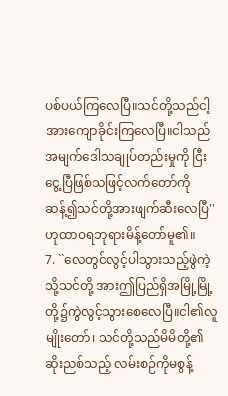ပစ်ပယ်ကြလေပြီ။သင်တို့သည်ငါ့အားကျောခိုင်းကြလေပြီ။ငါသည်အမျက်ဒေါသချုပ်တည်းမှုကို ငြီးငွေ့ပြီဖြစ်သဖြင့်လက်တော်ကိုဆန့်၍သင်တို့အားဖျက်ဆီးလေပြီ'' ဟုထာဝရဘုရားမိန့်တော်မူ၏။
7. ``လေတွင်လွင့်ပါသွားသည့်ဖွဲကဲ့သို့သင်တို့ အားဤပြည်ရှိအမြို့မြို့တို့၌ကွဲလွင့်သွားစေလေပြီ။ငါ၏လူမျိုးတော်၊ သင်တို့သည်မိမိတို့၏ ဆိုးညစ်သည့် လမ်းစဉ်ကိုမစွန့်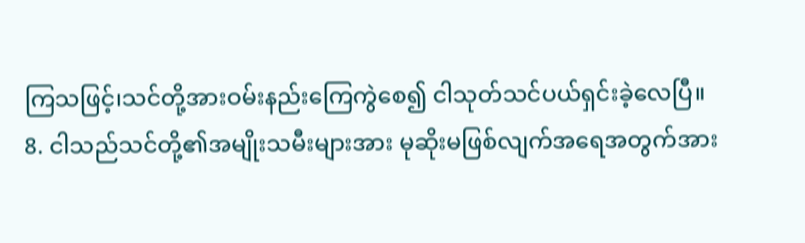ကြသဖြင့်၊သင်တို့အားဝမ်းနည်းကြေကွဲစေ၍ ငါသုတ်သင်ပယ်ရှင်းခဲ့လေပြီ။
8. ငါသည်သင်တို့၏အမျိုးသမီးများအား မုဆိုးမဖြစ်လျက်အရေအတွက်အား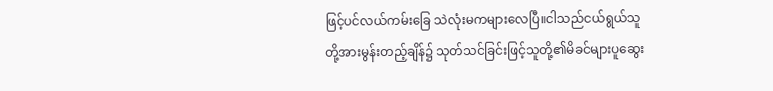ဖြင့်ပင်လယ်ကမ်းခြေ သဲလုံးမကများလေပြီ။ငါသည်ငယ်ရွယ်သူတို့အားမွန်းတည့်ချိန်၌ သုတ်သင်ခြင်းဖြင့်သူတို့၏မိခင်များပူဆွေး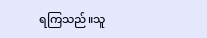ရကြသည်။သူ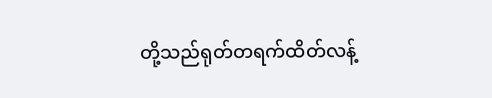တို့သည်ရုတ်တရက်ထိတ်လန့်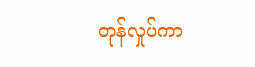တုန်လှုပ်ကာ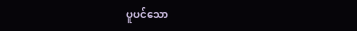ပူပင်သော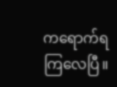ကရောက်ရကြလေပြီ။